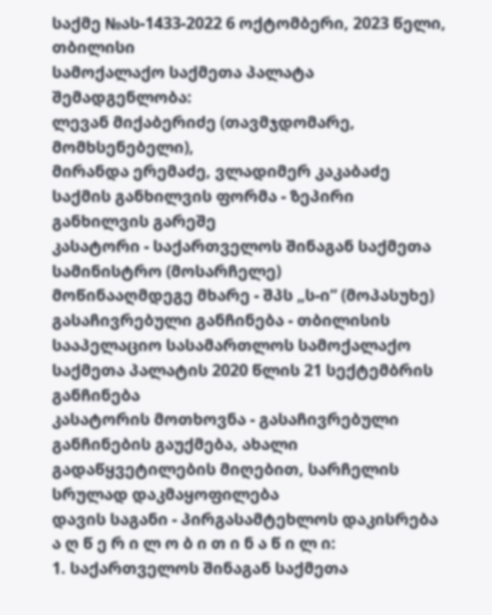საქმე №ას-1433-2022 6 ოქტომბერი, 2023 წელი,
თბილისი
სამოქალაქო საქმეთა პალატა
შემადგენლობა:
ლევან მიქაბერიძე (თავმჯდომარე, მომხსენებელი),
მირანდა ერემაძე, ვლადიმერ კაკაბაძე
საქმის განხილვის ფორმა - ზეპირი განხილვის გარეშე
კასატორი - საქართველოს შინაგან საქმეთა სამინისტრო (მოსარჩელე)
მოწინააღმდეგე მხარე - შპს „ს-ი“ (მოპასუხე)
გასაჩივრებული განჩინება - თბილისის სააპელაციო სასამართლოს სამოქალაქო საქმეთა პალატის 2020 წლის 21 სექტემბრის განჩინება
კასატორის მოთხოვნა - გასაჩივრებული განჩინების გაუქმება, ახალი გადაწყვეტილების მიღებით, სარჩელის სრულად დაკმაყოფილება
დავის საგანი - პირგასამტეხლოს დაკისრება
ა ღ წ ე რ ი ლ ო ბ ი თ ი ნ ა წ ი ლ ი:
1. საქართველოს შინაგან საქმეთა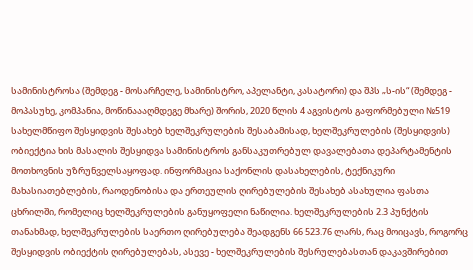სამინისტროსა (შემდეგ - მოსარჩელე, სამინისტრო, აპელანტი, კასატორი) და შპს „ს-ის“ (შემდეგ - მოპასუხე, კომპანია, მოწინაააღმდეგე მხარე) შორის, 2020 წლის 4 აგვისტოს გაფორმებული №519 სახელმწიფო შესყიდვის შესახებ ხელშეკრულების შესაბამისად, ხელშეკრულების (შესყიდვის) ობიექტია ხის მასალის შესყიდვა სამინისტროს განსაკუთრებულ დავალებათა დეპარტამენტის მოთხოვნის უზრუნველსაყოფად. ინფორმაცია საქონლის დასახელების, ტექნიკური მახასიათებლების, რაოდენობისა და ერთეულის ღირებულების შესახებ ასახულია ფასთა ცხრილში, რომელიც ხელშეკრულების განუყოფელი ნაწილია. ხელშეკრულების 2.3 პუნქტის თანახმად, ხელშეკრულების საერთო ღირებულება შეადგენს 66 523.76 ლარს, რაც მოიცავს, როგორც შესყიდვის ობიექტის ღირებულებას, ასევე - ხელშეკრულების შესრულებასთან დაკავშირებით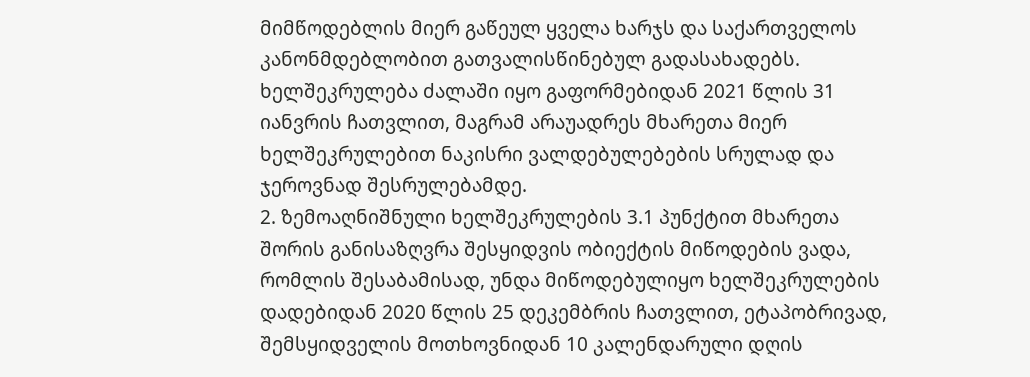მიმწოდებლის მიერ გაწეულ ყველა ხარჯს და საქართველოს კანონმდებლობით გათვალისწინებულ გადასახადებს. ხელშეკრულება ძალაში იყო გაფორმებიდან 2021 წლის 31 იანვრის ჩათვლით, მაგრამ არაუადრეს მხარეთა მიერ ხელშეკრულებით ნაკისრი ვალდებულებების სრულად და ჯეროვნად შესრულებამდე.
2. ზემოაღნიშნული ხელშეკრულების 3.1 პუნქტით მხარეთა შორის განისაზღვრა შესყიდვის ობიექტის მიწოდების ვადა, რომლის შესაბამისად, უნდა მიწოდებულიყო ხელშეკრულების დადებიდან 2020 წლის 25 დეკემბრის ჩათვლით, ეტაპობრივად, შემსყიდველის მოთხოვნიდან 10 კალენდარული დღის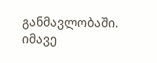განმავლობაში. იმავე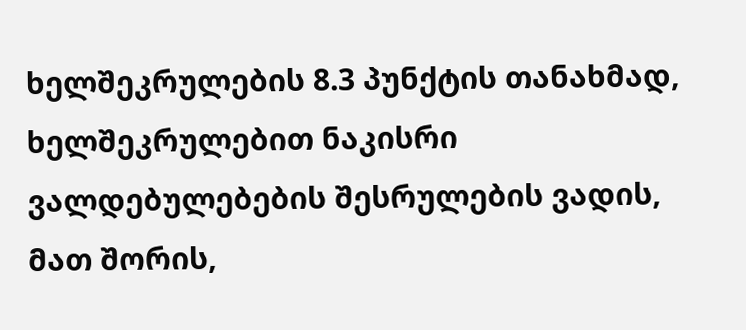ხელშეკრულების 8.3 პუნქტის თანახმად, ხელშეკრულებით ნაკისრი ვალდებულებების შესრულების ვადის, მათ შორის,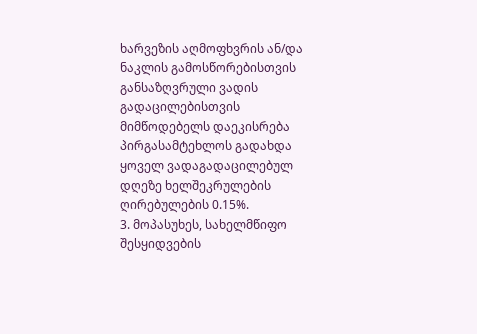ხარვეზის აღმოფხვრის ან/და ნაკლის გამოსწორებისთვის განსაზღვრული ვადის გადაცილებისთვის მიმწოდებელს დაეკისრება პირგასამტეხლოს გადახდა ყოველ ვადაგადაცილებულ დღეზე ხელშეკრულების ღირებულების 0.15%.
3. მოპასუხეს, სახელმწიფო შესყიდვების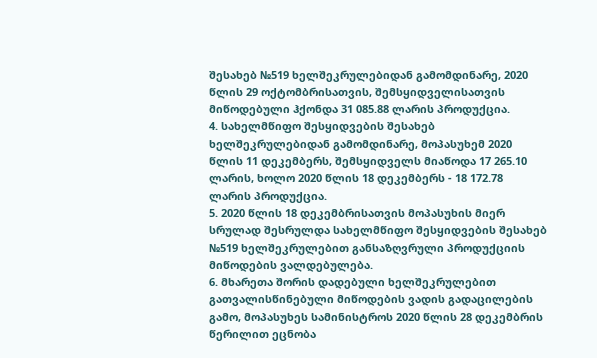შესახებ №519 ხელშეკრულებიდან გამომდინარე, 2020 წლის 29 ოქტომბრისათვის, შემსყიდველისათვის მიწოდებული ჰქონდა 31 085.88 ლარის პროდუქცია.
4. სახელმწიფო შესყიდვების შესახებ ხელშეკრულებიდან გამომდინარე, მოპასუხემ 2020 წლის 11 დეკემბერს, შემსყიდველს მიაწოდა 17 265.10 ლარის, ხოლო 2020 წლის 18 დეკემბერს - 18 172.78 ლარის პროდუქცია.
5. 2020 წლის 18 დეკემბრისათვის მოპასუხის მიერ სრულად შესრულდა სახელმწიფო შესყიდვების შესახებ №519 ხელშეკრულებით განსაზღვრული პროდუქციის მიწოდების ვალდებულება.
6. მხარეთა შორის დადებული ხელშეკრულებით გათვალისწინებული მიწოდების ვადის გადაცილების გამო, მოპასუხეს სამინისტროს 2020 წლის 28 დეკემბრის წერილით ეცნობა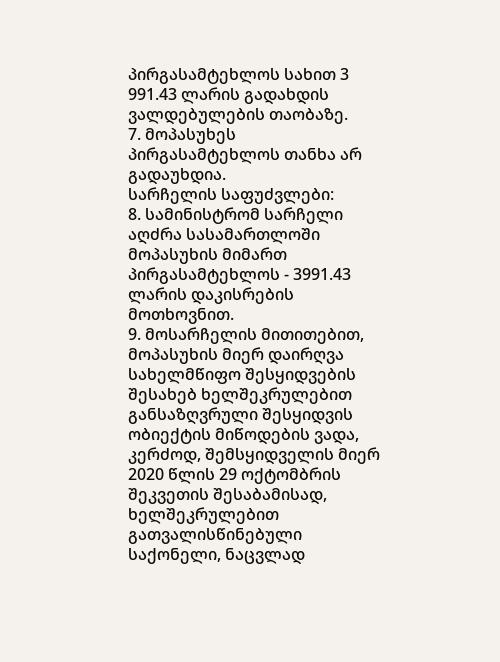პირგასამტეხლოს სახით 3 991.43 ლარის გადახდის ვალდებულების თაობაზე.
7. მოპასუხეს პირგასამტეხლოს თანხა არ გადაუხდია.
სარჩელის საფუძვლები:
8. სამინისტრომ სარჩელი აღძრა სასამართლოში მოპასუხის მიმართ პირგასამტეხლოს - 3991.43 ლარის დაკისრების მოთხოვნით.
9. მოსარჩელის მითითებით, მოპასუხის მიერ დაირღვა სახელმწიფო შესყიდვების შესახებ ხელშეკრულებით განსაზღვრული შესყიდვის ობიექტის მიწოდების ვადა, კერძოდ, შემსყიდველის მიერ 2020 წლის 29 ოქტომბრის შეკვეთის შესაბამისად, ხელშეკრულებით გათვალისწინებული საქონელი, ნაცვლად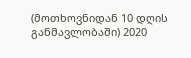(მოთხოვნიდან 10 დღის განმავლობაში) 2020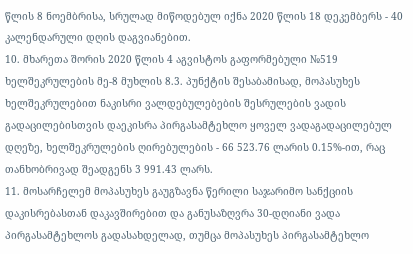წლის 8 ნოემბრისა, სრულად მიწოდებულ იქნა 2020 წლის 18 დეკემბერს - 40 კალენდარული დღის დაგვიანებით.
10. მხარეთა შორის 2020 წლის 4 აგვისტოს გაფორმებული №519 ხელშეკრულების მე-8 მუხლის 8.3. პუნქტის შესაბამისად, მოპასუხეს ხელშეკრულებით ნაკისრი ვალდებულებების შესრულების ვადის გადაცილებისთვის დაეკისრა პირგასამტეხლო ყოველ ვადაგადაცილებულ დღეზე, ხელშეკრულების ღირებულების - 66 523.76 ლარის 0.15%-ით, რაც თანხობრივად შეადგენს 3 991.43 ლარს.
11. მოსარჩელემ მოპასუხეს გაუგზავნა წერილი საჯარიმო სანქციის დაკისრებასთან დაკავშირებით და განუსაზღვრა 30-დღიანი ვადა პირგასამტეხლოს გადასახდელად, თუმცა მოპასუხეს პირგასამტეხლო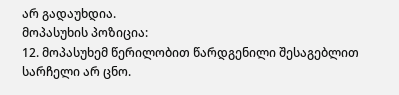არ გადაუხდია.
მოპასუხის პოზიცია:
12. მოპასუხემ წერილობით წარდგენილი შესაგებლით სარჩელი არ ცნო.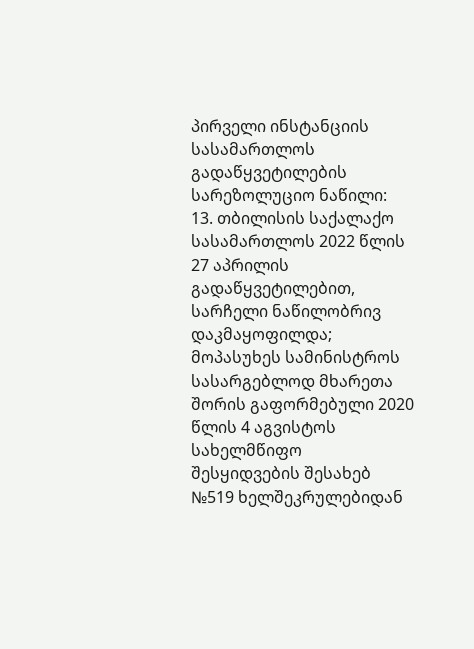პირველი ინსტანციის სასამართლოს გადაწყვეტილების სარეზოლუციო ნაწილი:
13. თბილისის საქალაქო სასამართლოს 2022 წლის 27 აპრილის გადაწყვეტილებით, სარჩელი ნაწილობრივ დაკმაყოფილდა; მოპასუხეს სამინისტროს სასარგებლოდ მხარეთა შორის გაფორმებული 2020 წლის 4 აგვისტოს სახელმწიფო შესყიდვების შესახებ №519 ხელშეკრულებიდან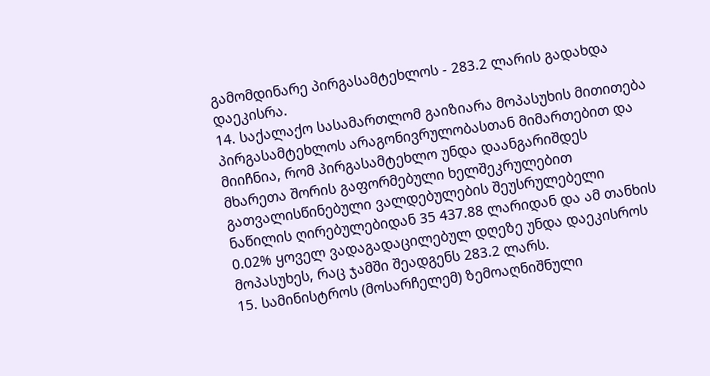გამომდინარე პირგასამტეხლოს - 283.2 ლარის გადახდა დაეკისრა.
14. საქალაქო სასამართლომ გაიზიარა მოპასუხის მითითება პირგასამტეხლოს არაგონივრულობასთან მიმართებით და მიიჩნია, რომ პირგასამტეხლო უნდა დაანგარიშდეს მხარეთა შორის გაფორმებული ხელშეკრულებით გათვალისწინებული ვალდებულების შეუსრულებელი ნაწილის ღირებულებიდან 35 437.88 ლარიდან და ამ თანხის 0.02% ყოველ ვადაგადაცილებულ დღეზე უნდა დაეკისროს მოპასუხეს, რაც ჯამში შეადგენს 283.2 ლარს.
15. სამინისტროს (მოსარჩელემ) ზემოაღნიშნული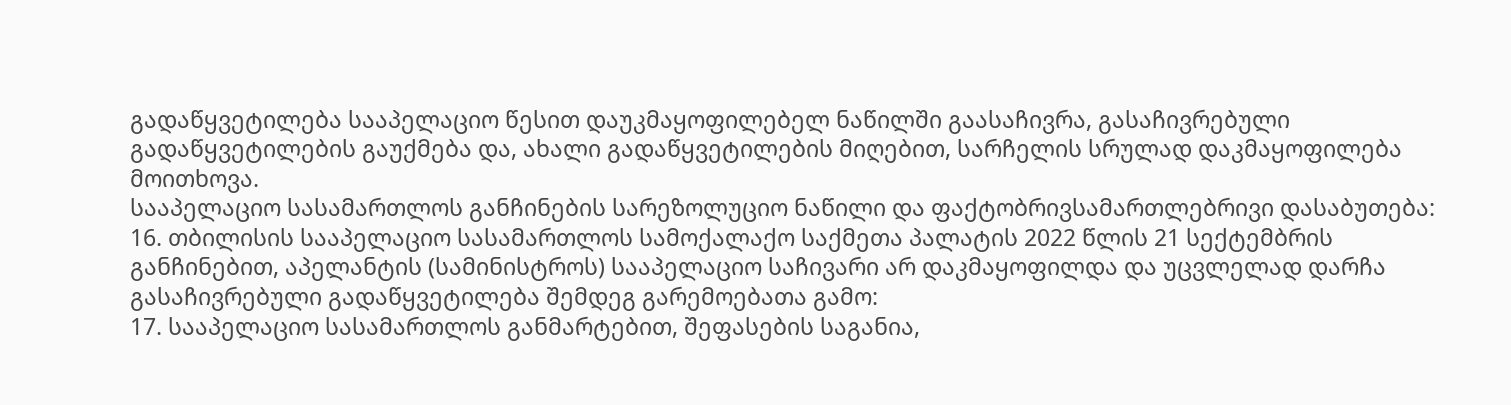გადაწყვეტილება სააპელაციო წესით დაუკმაყოფილებელ ნაწილში გაასაჩივრა, გასაჩივრებული გადაწყვეტილების გაუქმება და, ახალი გადაწყვეტილების მიღებით, სარჩელის სრულად დაკმაყოფილება მოითხოვა.
სააპელაციო სასამართლოს განჩინების სარეზოლუციო ნაწილი და ფაქტობრივსამართლებრივი დასაბუთება:
16. თბილისის სააპელაციო სასამართლოს სამოქალაქო საქმეთა პალატის 2022 წლის 21 სექტემბრის განჩინებით, აპელანტის (სამინისტროს) სააპელაციო საჩივარი არ დაკმაყოფილდა და უცვლელად დარჩა გასაჩივრებული გადაწყვეტილება შემდეგ გარემოებათა გამო:
17. სააპელაციო სასამართლოს განმარტებით, შეფასების საგანია,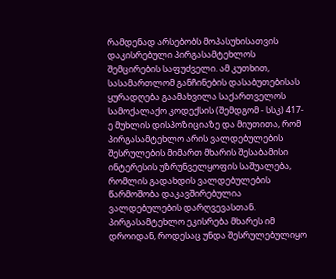რამდენად არსებობს მოპასუხისათვის დაკისრებული პირგასამტეხლოს შემცირების საფუძველი. ამ კუთხით, სასამართლომ განჩინების დასაბუთებისას ყურადღება გაამახვილა საქართველოს სამოქალაქო კოდექსის (შემდგომ - სსკ) 417-ე მუხლის დისპოზიციაზე და მიუთითა, რომ პირგასამტეხლო არის ვალდებულების შესრულების მიმართ მხარის შესაბამისი ინტერესის უზრუნველყოფის საშუალება, რომლის გადახდის ვალდებულების წარმოშობა დაკავშირებულია ვალდებულების დარღვევასთან. პირგასამტეხლო ეკისრება მხარეს იმ დროიდან, როდესაც უნდა შესრულებულიყო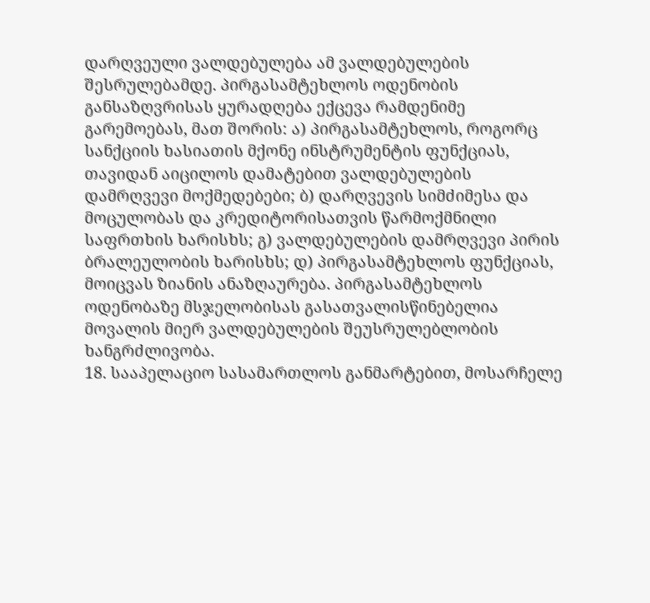დარღვეული ვალდებულება ამ ვალდებულების შესრულებამდე. პირგასამტეხლოს ოდენობის განსაზღვრისას ყურადღება ექცევა რამდენიმე გარემოებას, მათ შორის: ა) პირგასამტეხლოს, როგორც სანქციის ხასიათის მქონე ინსტრუმენტის ფუნქციას, თავიდან აიცილოს დამატებით ვალდებულების დამრღვევი მოქმედებები; ბ) დარღვევის სიმძიმესა და მოცულობას და კრედიტორისათვის წარმოქმნილი საფრთხის ხარისხს; გ) ვალდებულების დამრღვევი პირის ბრალეულობის ხარისხს; დ) პირგასამტეხლოს ფუნქციას, მოიცვას ზიანის ანაზღაურება. პირგასამტეხლოს ოდენობაზე მსჯელობისას გასათვალისწინებელია მოვალის მიერ ვალდებულების შეუსრულებლობის ხანგრძლივობა.
18. სააპელაციო სასამართლოს განმარტებით, მოსარჩელე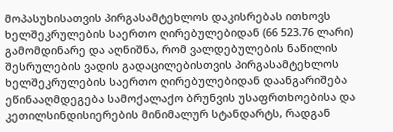მოპასუხისათვის პირგასამტეხლოს დაკისრებას ითხოვს ხელშეკრულების საერთო ღირებულებიდან (66 523.76 ლარი) გამომდინარე და აღნიშნა, რომ ვალდებულების ნაწილის შესრულების ვადის გადაცილებისთვის პირგასამტეხლოს ხელშეკრულების საერთო ღირებულებიდან დაანგარიშება ეწინააღმდეგება სამოქალაქო ბრუნვის უსაფრთხოებისა და კეთილსინდისიერების მინიმალურ სტანდარტს, რადგან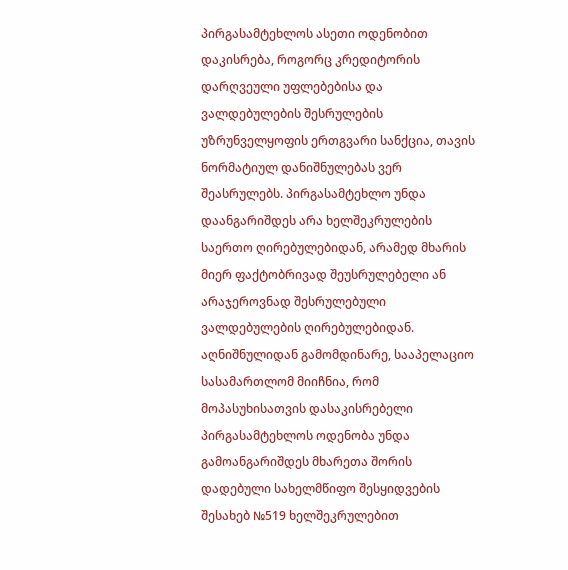პირგასამტეხლოს ასეთი ოდენობით დაკისრება, როგორც კრედიტორის დარღვეული უფლებებისა და ვალდებულების შესრულების უზრუნველყოფის ერთგვარი სანქცია, თავის ნორმატიულ დანიშნულებას ვერ შეასრულებს. პირგასამტეხლო უნდა დაანგარიშდეს არა ხელშეკრულების საერთო ღირებულებიდან, არამედ მხარის მიერ ფაქტობრივად შეუსრულებელი ან არაჯეროვნად შესრულებული ვალდებულების ღირებულებიდან. აღნიშნულიდან გამომდინარე, სააპელაციო სასამართლომ მიიჩნია, რომ მოპასუხისათვის დასაკისრებელი პირგასამტეხლოს ოდენობა უნდა გამოანგარიშდეს მხარეთა შორის დადებული სახელმწიფო შესყიდვების შესახებ №519 ხელშეკრულებით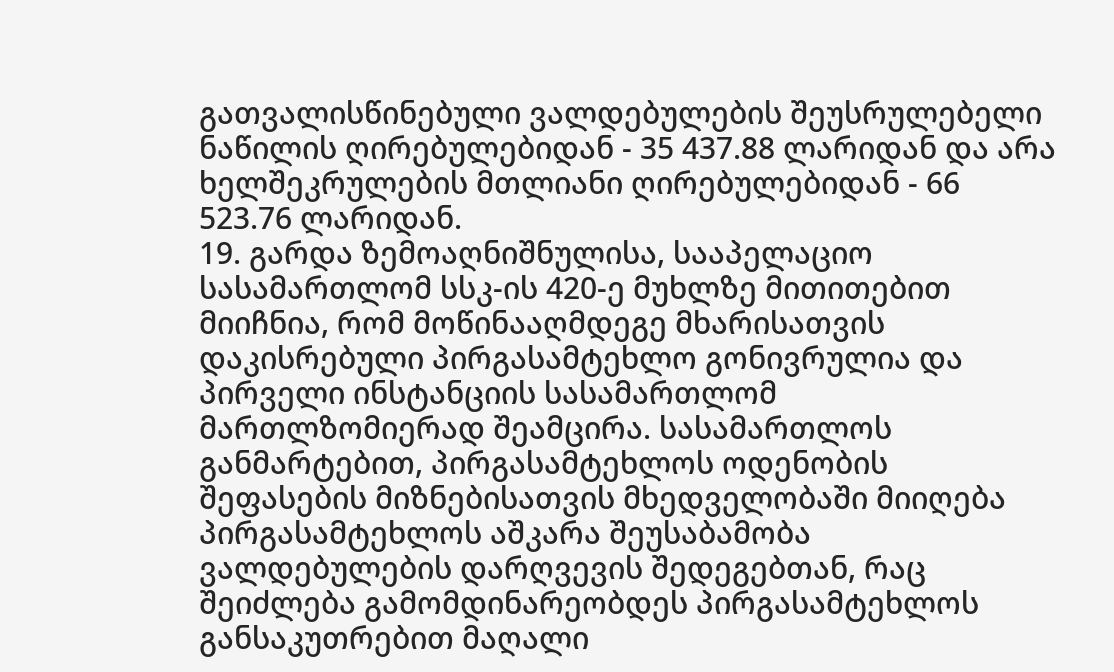გათვალისწინებული ვალდებულების შეუსრულებელი ნაწილის ღირებულებიდან - 35 437.88 ლარიდან და არა ხელშეკრულების მთლიანი ღირებულებიდან - 66 523.76 ლარიდან.
19. გარდა ზემოაღნიშნულისა, სააპელაციო სასამართლომ სსკ-ის 420-ე მუხლზე მითითებით მიიჩნია, რომ მოწინააღმდეგე მხარისათვის დაკისრებული პირგასამტეხლო გონივრულია და პირველი ინსტანციის სასამართლომ მართლზომიერად შეამცირა. სასამართლოს განმარტებით, პირგასამტეხლოს ოდენობის შეფასების მიზნებისათვის მხედველობაში მიიღება პირგასამტეხლოს აშკარა შეუსაბამობა ვალდებულების დარღვევის შედეგებთან, რაც შეიძლება გამომდინარეობდეს პირგასამტეხლოს განსაკუთრებით მაღალი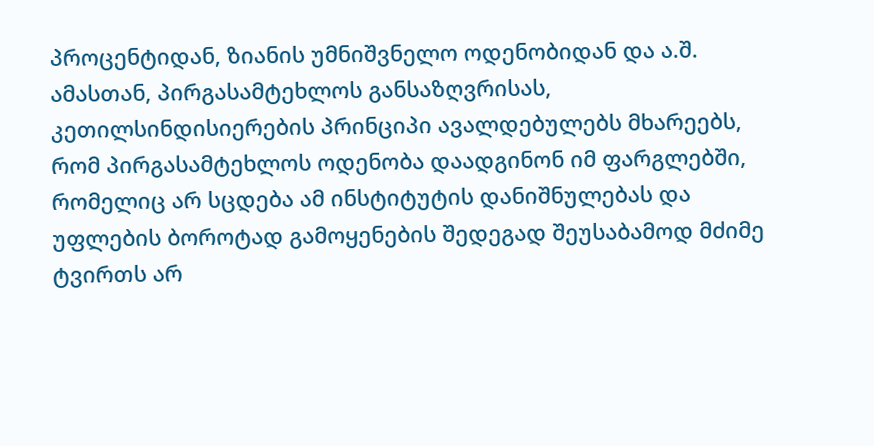პროცენტიდან, ზიანის უმნიშვნელო ოდენობიდან და ა.შ. ამასთან, პირგასამტეხლოს განსაზღვრისას, კეთილსინდისიერების პრინციპი ავალდებულებს მხარეებს, რომ პირგასამტეხლოს ოდენობა დაადგინონ იმ ფარგლებში, რომელიც არ სცდება ამ ინსტიტუტის დანიშნულებას და უფლების ბოროტად გამოყენების შედეგად შეუსაბამოდ მძიმე ტვირთს არ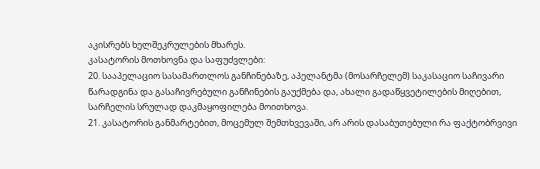აკისრებს ხელშეკრულების მხარეს.
კასატორის მოთხოვნა და საფუძვლები:
20. სააპელაციო სასამართლოს განჩინებაზე, აპელანტმა (მოსარჩელემ) საკასაციო საჩივარი წარადგინა და გასაჩივრებული განჩინების გაუქმება და, ახალი გადაწყვეტილების მიღებით, სარჩელის სრულად დაკმაყოფილება მოითხოვა.
21. კასატორის განმარტებით, მოცემულ შემთხვევაში, არ არის დასაბუთებული რა ფაქტობრვივი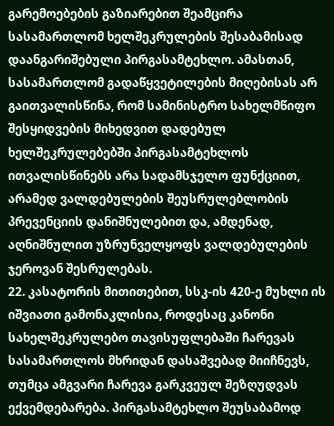გარემოებების გაზიარებით შეამცირა სასამართლომ ხელშეკრულების შესაბამისად დაანგარიშებული პირგასამტეხლო. ამასთან, სასამართლომ გადაწყვეტილების მიღებისას არ გაითვალისწინა, რომ სამინისტრო სახელმწიფო შესყიდვების მიხედვით დადებულ ხელშეკრულებებში პირგასამტეხლოს ითვალისწინებს არა სადამსჯელო ფუნქციით, არამედ ვალდებულების შეუსრულებლობის პრევენციის დანიშნულებით და, ამდენად, აღნიშნულით უზრუნველყოფს ვალდებულების ჯეროვან შესრულებას.
22. კასატორის მითითებით, სსკ-ის 420-ე მუხლი ის იშვიათი გამონაკლისია, როდესაც კანონი სახელშეკრულებო თავისუფლებაში ჩარევას სასამართლოს მხრიდან დასაშვებად მიიჩნევს, თუმცა ამგვარი ჩარევა გარკვეულ შეზღუდვას ექვემდებარება. პირგასამტეხლო შეუსაბამოდ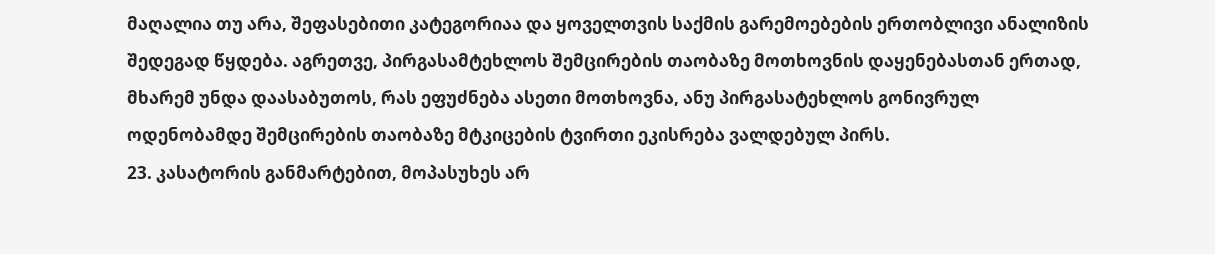მაღალია თუ არა, შეფასებითი კატეგორიაა და ყოველთვის საქმის გარემოებების ერთობლივი ანალიზის შედეგად წყდება. აგრეთვე, პირგასამტეხლოს შემცირების თაობაზე მოთხოვნის დაყენებასთან ერთად, მხარემ უნდა დაასაბუთოს, რას ეფუძნება ასეთი მოთხოვნა, ანუ პირგასატეხლოს გონივრულ ოდენობამდე შემცირების თაობაზე მტკიცების ტვირთი ეკისრება ვალდებულ პირს.
23. კასატორის განმარტებით, მოპასუხეს არ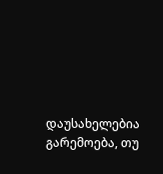დაუსახელებია გარემოება, თუ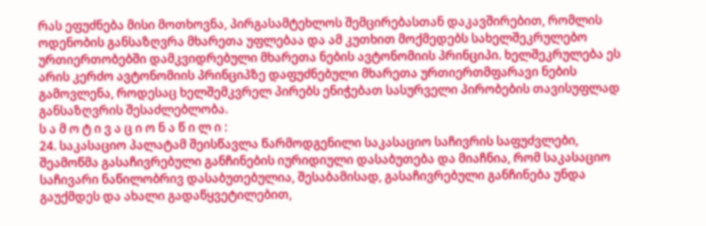რას ეფუძნება მისი მოთხოვნა, პირგასამტეხლოს შემცირებასთან დაკავშირებით, რომლის ოდენობის განსაზღვრა მხარეთა უფლებაა და ამ კუთხით მოქმედებს სახელშეკრულებო ურთიერთობებში დამკვიდრებული მხარეთა ნების ავტონომიის პრინციპი. ხელშეკრულება ეს არის კერძო ავტონომიის პრინციპზე დაფუძნებული მხარეთა ურთიერთმფარავი ნების გამოვლენა, როდესაც ხელშემკვრელ პირებს ენიჭებათ სასურველი პირობების თავისუფლად განსაზღვრის შესაძლებლობა.
ს ა მ ო ტ ი ვ ა ც ი ო ნ ა წ ი ლ ი :
24. საკასაციო პალატამ შეისწავლა წარმოდგენილი საკასაციო საჩივრის საფუძვლები, შეამოწმა გასაჩივრებული განჩინების იურიდიული დასაბუთება და მიაჩნია, რომ საკასაციო საჩივარი ნაწილობრივ დასაბუთებულია, შესაბამისად, გასაჩივრებული განჩინება უნდა გაუქმდეს და ახალი გადაწყვეტილებით,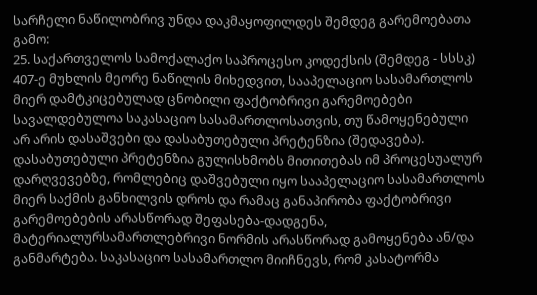სარჩელი ნაწილობრივ უნდა დაკმაყოფილდეს შემდეგ გარემოებათა გამო:
25. საქართველოს სამოქალაქო საპროცესო კოდექსის (შემდეგ - სსსკ) 407-ე მუხლის მეორე ნაწილის მიხედვით, სააპელაციო სასამართლოს მიერ დამტკიცებულად ცნობილი ფაქტობრივი გარემოებები სავალდებულოა საკასაციო სასამართლოსათვის, თუ წამოყენებული არ არის დასაშვები და დასაბუთებული პრეტენზია (შედავება). დასაბუთებული პრეტენზია გულისხმობს მითითებას იმ პროცესუალურ დარღვევებზე, რომლებიც დაშვებული იყო სააპელაციო სასამართლოს მიერ საქმის განხილვის დროს და რამაც განაპირობა ფაქტობრივი გარემოებების არასწორად შეფასება-დადგენა, მატერიალურსამართლებრივი ნორმის არასწორად გამოყენება ან/და განმარტება. საკასაციო სასამართლო მიიჩნევს, რომ კასატორმა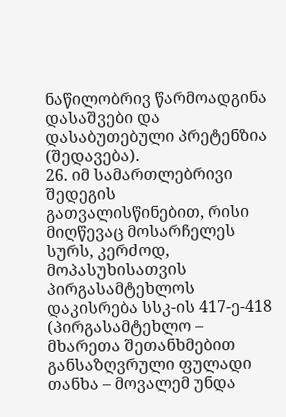ნაწილობრივ წარმოადგინა დასაშვები და დასაბუთებული პრეტენზია (შედავება).
26. იმ სამართლებრივი შედეგის გათვალისწინებით, რისი მიღწევაც მოსარჩელეს სურს, კერძოდ, მოპასუხისათვის პირგასამტეხლოს დაკისრება სსკ-ის 417-ე-418 (პირგასამტეხლო – მხარეთა შეთანხმებით განსაზღვრული ფულადი თანხა – მოვალემ უნდა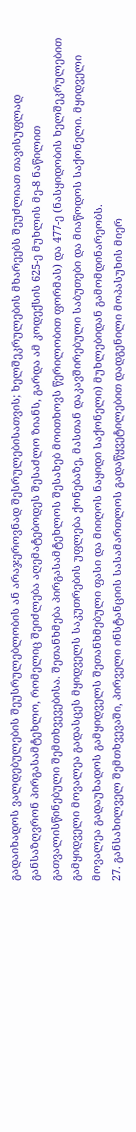გადაიხადოს ვალდებულების შეუსრულებლობის ან არაჯეროვნად შესრულებისათვის; ხელშეკრულების მხარეებს შეუძლიათ თავისუფლად განსაზღვრონ პირგასამტეხლო, რომელიც შეიძლება აღემატებოდეს შესაძლო ზიანს, გარდა ამ კოდექსის 625-ე მუხლის მე-8 ნაწილით გათვალისწინებული შემთხვევებისა. შეთანხმება პირგასამტეხლოს შესახებ მოითხოვს წერილობით ფორმას) და 477-ე (ნასყიდობის ხელშეკრულებით გამყიდველი მოვალეა გადასცეს მყიდველს საკუთრების უფლება ქონებაზე, მასთან დაკავშირებული საბუთები და მიაწოდოს საქონელი. მყიდველი მოვალეა გადაუხადოს გამყიდველს შეთანხმებული ფასი და მიიღოს ნაყიდი საქონელი) მუხლებიდან გამომდინარეობს.
27. განსახილველ შემთხვევაში, პირველი ინსტანციის სასამართლოს გადაწყვეტილებით დადგენილი მოპასუხის მიერ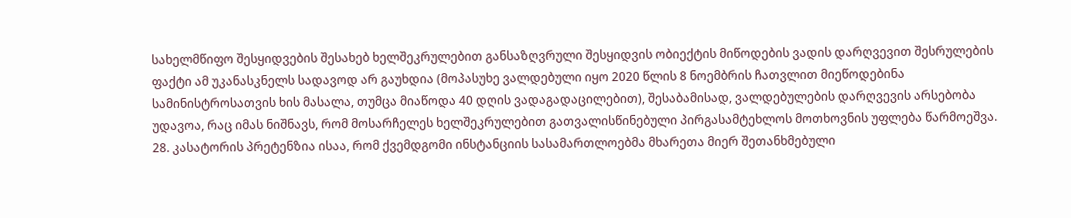სახელმწიფო შესყიდვების შესახებ ხელშეკრულებით განსაზღვრული შესყიდვის ობიექტის მიწოდების ვადის დარღვევით შესრულების ფაქტი ამ უკანასკნელს სადავოდ არ გაუხდია (მოპასუხე ვალდებული იყო 2020 წლის 8 ნოემბრის ჩათვლით მიეწოდებინა სამინისტროსათვის ხის მასალა, თუმცა მიაწოდა 40 დღის ვადაგადაცილებით), შესაბამისად, ვალდებულების დარღვევის არსებობა უდავოა, რაც იმას ნიშნავს, რომ მოსარჩელეს ხელშეკრულებით გათვალისწინებული პირგასამტეხლოს მოთხოვნის უფლება წარმოეშვა.
28. კასატორის პრეტენზია ისაა, რომ ქვემდგომი ინსტანციის სასამართლოებმა მხარეთა მიერ შეთანხმებული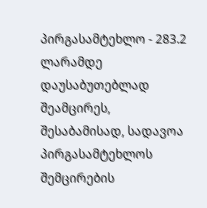პირგასამტეხლო - 283.2 ლარამდე დაუსაბუთებლად შეამცირეს, შესაბამისად, სადავოა პირგასამტეხლოს შემცირების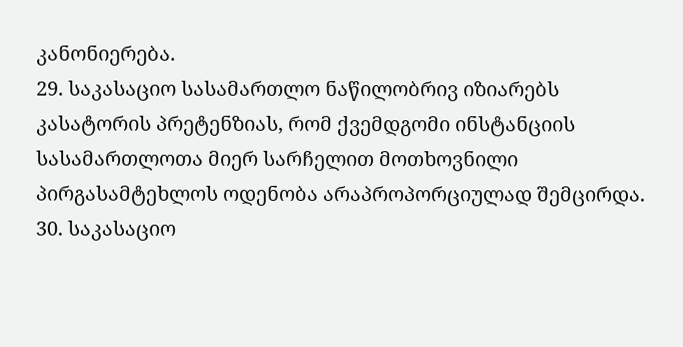კანონიერება.
29. საკასაციო სასამართლო ნაწილობრივ იზიარებს კასატორის პრეტენზიას, რომ ქვემდგომი ინსტანციის სასამართლოთა მიერ სარჩელით მოთხოვნილი პირგასამტეხლოს ოდენობა არაპროპორციულად შემცირდა.
30. საკასაციო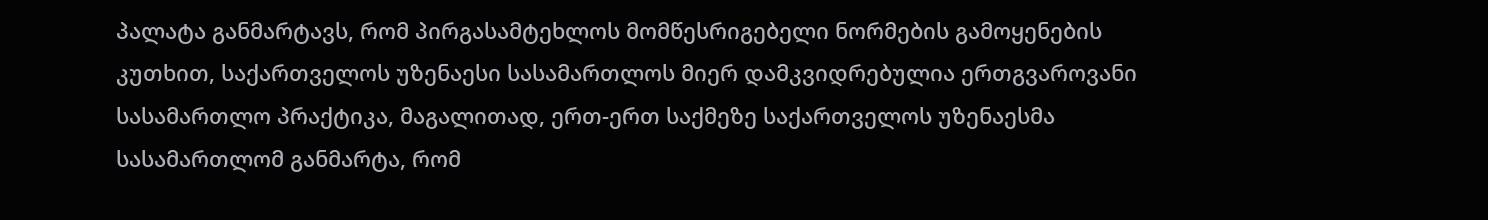პალატა განმარტავს, რომ პირგასამტეხლოს მომწესრიგებელი ნორმების გამოყენების კუთხით, საქართველოს უზენაესი სასამართლოს მიერ დამკვიდრებულია ერთგვაროვანი სასამართლო პრაქტიკა, მაგალითად, ერთ-ერთ საქმეზე საქართველოს უზენაესმა სასამართლომ განმარტა, რომ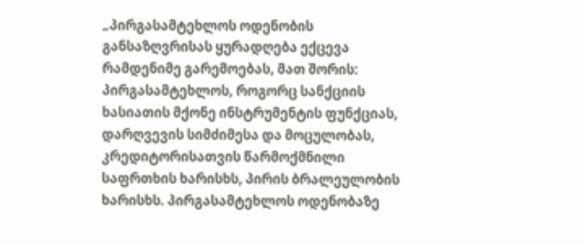„პირგასამტეხლოს ოდენობის განსაზღვრისას ყურადღება ექცევა რამდენიმე გარემოებას, მათ შორის: პირგასამტეხლოს, როგორც სანქციის ხასიათის მქონე ინსტრუმენტის ფუნქციას, დარღვევის სიმძიმესა და მოცულობას, კრედიტორისათვის წარმოქმნილი საფრთხის ხარისხს, პირის ბრალეულობის ხარისხს. პირგასამტეხლოს ოდენობაზე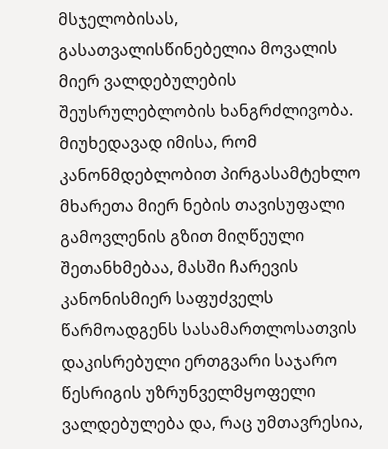მსჯელობისას, გასათვალისწინებელია მოვალის მიერ ვალდებულების შეუსრულებლობის ხანგრძლივობა. მიუხედავად იმისა, რომ კანონმდებლობით პირგასამტეხლო მხარეთა მიერ ნების თავისუფალი გამოვლენის გზით მიღწეული შეთანხმებაა, მასში ჩარევის კანონისმიერ საფუძველს წარმოადგენს სასამართლოსათვის დაკისრებული ერთგვარი საჯარო წესრიგის უზრუნველმყოფელი ვალდებულება და, რაც უმთავრესია,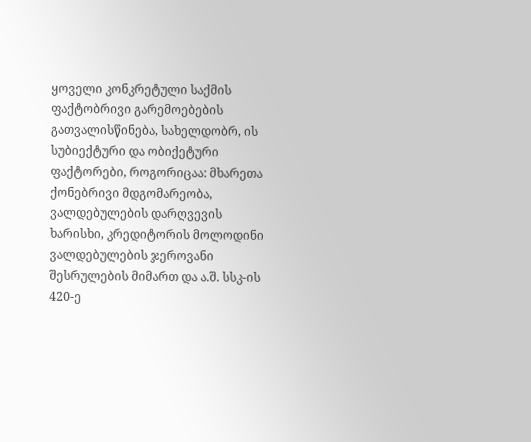ყოველი კონკრეტული საქმის ფაქტობრივი გარემოებების გათვალისწინება, სახელდობრ, ის სუბიექტური და ობიქეტური ფაქტორები, როგორიცაა: მხარეთა ქონებრივი მდგომარეობა, ვალდებულების დარღვევის ხარისხი, კრედიტორის მოლოდინი ვალდებულების ჯეროვანი შესრულების მიმართ და ა.შ. სსკ-ის 420-ე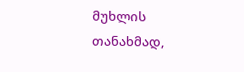მუხლის თანახმად,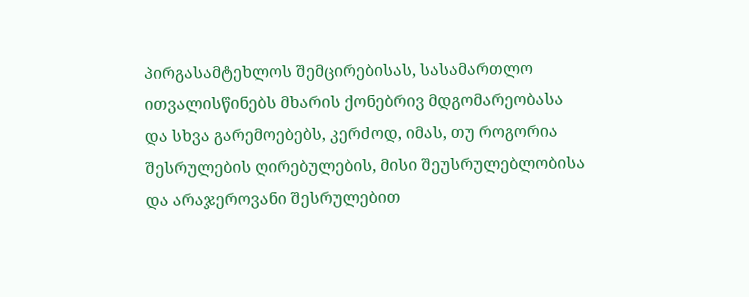პირგასამტეხლოს შემცირებისას, სასამართლო ითვალისწინებს მხარის ქონებრივ მდგომარეობასა და სხვა გარემოებებს, კერძოდ, იმას, თუ როგორია შესრულების ღირებულების, მისი შეუსრულებლობისა და არაჯეროვანი შესრულებით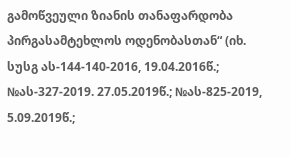გამოწვეული ზიანის თანაფარდობა პირგასამტეხლოს ოდენობასთან“ (იხ. სუსგ ას-144-140-2016, 19.04.2016წ.; №ას-327-2019. 27.05.2019წ.; №ას-825-2019, 5.09.2019წ.;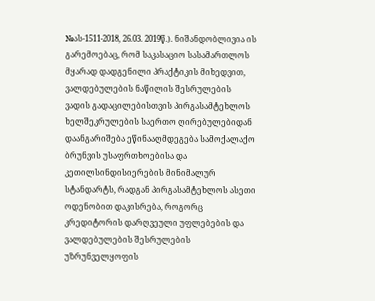№ას-1511-2018, 26.03. 2019წ.). ნიშანდობლივია ის გარემოებაც, რომ საკასაციო სასამართლოს მყარად დადგენილი პრაქტიკის მიხედვით, ვალდებულების ნაწილის შესრულების ვადის გადაცილებისთვის პირგასამტეხლოს ხელშეკრულების საერთო ღირებულებიდან დაანგარიშება ეწინააღმდეგება სამოქალაქო ბრუნვის უსაფრთხოებისა და კეთილსინდისიერების მინიმალურ სტანდარტს, რადგან პირგასამტეხლოს ასეთი ოდენობით დაკისრება, როგორც კრედიტორის დარღვეული უფლებების და ვალდებულების შესრულების უზრუნველყოფის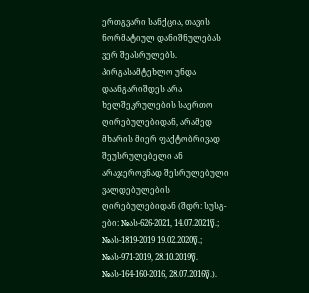ერთგვარი სანქცია, თავის ნორმატიულ დანიშნულებას ვერ შეასრულებს. პირგასამტეხლო უნდა დაანგარიშდეს არა ხელშეკრულების საერთო ღირებულებიდან, არამედ მხარის მიერ ფაქტობრივად შეუსრულებელი ან არაჯეროვნად შესრულებული ვალდებულების ღირებულებიდან (შდრ: სუსგ-ები: №ას-626-2021, 14.07.2021წ.; №ას-1819-2019 19.02.2020წ.; №ას-971-2019, 28.10.2019წ. №ას-164-160-2016, 28.07.2016წ.).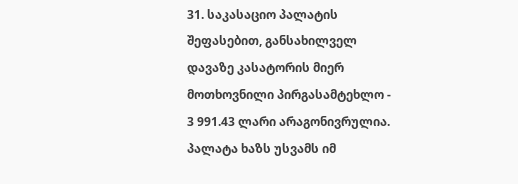31. საკასაციო პალატის შეფასებით, განსახილველ დავაზე კასატორის მიერ მოთხოვნილი პირგასამტეხლო - 3 991.43 ლარი არაგონივრულია. პალატა ხაზს უსვამს იმ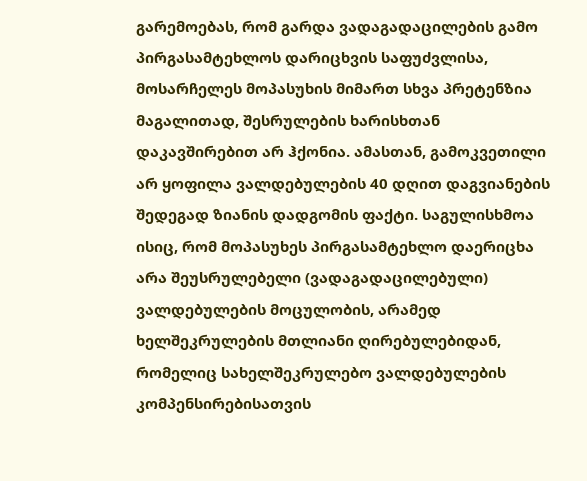გარემოებას, რომ გარდა ვადაგადაცილების გამო პირგასამტეხლოს დარიცხვის საფუძვლისა, მოსარჩელეს მოპასუხის მიმართ სხვა პრეტენზია მაგალითად, შესრულების ხარისხთან დაკავშირებით არ ჰქონია. ამასთან, გამოკვეთილი არ ყოფილა ვალდებულების 40 დღით დაგვიანების შედეგად ზიანის დადგომის ფაქტი. საგულისხმოა ისიც, რომ მოპასუხეს პირგასამტეხლო დაერიცხა არა შეუსრულებელი (ვადაგადაცილებული) ვალდებულების მოცულობის, არამედ ხელშეკრულების მთლიანი ღირებულებიდან, რომელიც სახელშეკრულებო ვალდებულების კომპენსირებისათვის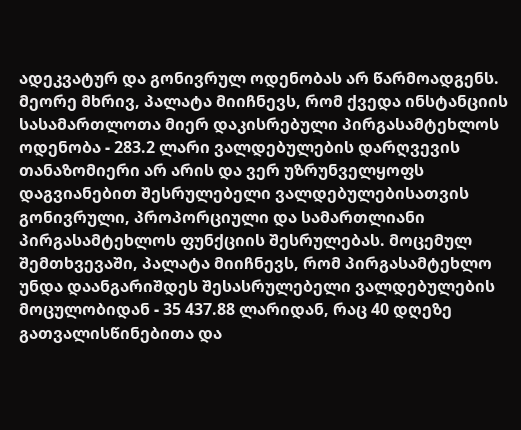ადეკვატურ და გონივრულ ოდენობას არ წარმოადგენს. მეორე მხრივ, პალატა მიიჩნევს, რომ ქვედა ინსტანციის სასამართლოთა მიერ დაკისრებული პირგასამტეხლოს ოდენობა - 283.2 ლარი ვალდებულების დარღვევის თანაზომიერი არ არის და ვერ უზრუნველყოფს დაგვიანებით შესრულებელი ვალდებულებისათვის გონივრული, პროპორციული და სამართლიანი პირგასამტეხლოს ფუნქციის შესრულებას. მოცემულ შემთხვევაში, პალატა მიიჩნევს, რომ პირგასამტეხლო უნდა დაანგარიშდეს შესასრულებელი ვალდებულების მოცულობიდან - 35 437.88 ლარიდან, რაც 40 დღეზე გათვალისწინებითა და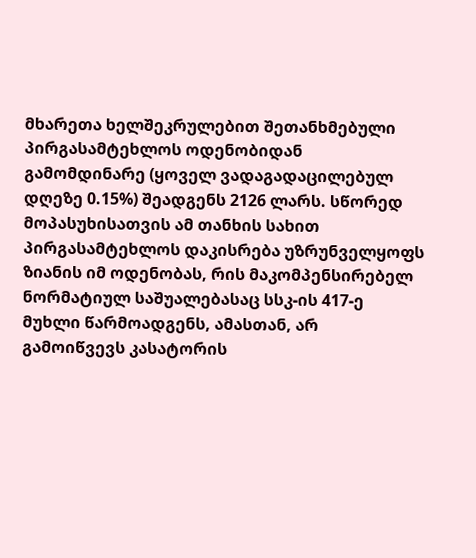მხარეთა ხელშეკრულებით შეთანხმებული პირგასამტეხლოს ოდენობიდან გამომდინარე (ყოველ ვადაგადაცილებულ დღეზე 0.15%) შეადგენს 2126 ლარს. სწორედ მოპასუხისათვის ამ თანხის სახით პირგასამტეხლოს დაკისრება უზრუნველყოფს ზიანის იმ ოდენობას, რის მაკომპენსირებელ ნორმატიულ საშუალებასაც სსკ-ის 417-ე მუხლი წარმოადგენს, ამასთან, არ გამოიწვევს კასატორის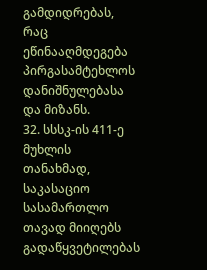გამდიდრებას, რაც ეწინააღმდეგება პირგასამტეხლოს დანიშნულებასა და მიზანს.
32. სსსკ-ის 411-ე მუხლის თანახმად, საკასაციო სასამართლო თავად მიიღებს გადაწყვეტილებას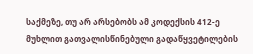საქმეზე, თუ არ არსებობს ამ კოდექსის 412-ე მუხლით გათვალისწინებული გადაწყვეტილების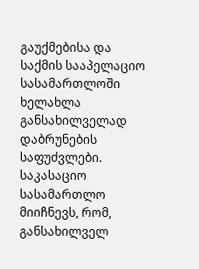გაუქმებისა და საქმის სააპელაციო სასამართლოში ხელახლა განსახილველად დაბრუნების საფუძვლები. საკასაციო სასამართლო მიიჩნევს, რომ, განსახილველ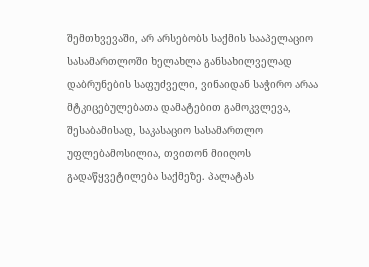შემთხვევაში, არ არსებობს საქმის სააპელაციო სასამართლოში ხელახლა განსახილველად დაბრუნების საფუძველი, ვინაიდან საჭირო არაა მტკიცებულებათა დამატებით გამოკვლევა, შესაბამისად, საკასაციო სასამართლო უფლებამოსილია, თვითონ მიიღოს გადაწყვეტილება საქმეზე. პალატას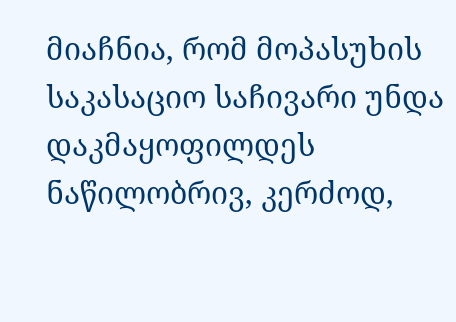მიაჩნია, რომ მოპასუხის საკასაციო საჩივარი უნდა დაკმაყოფილდეს ნაწილობრივ, კერძოდ,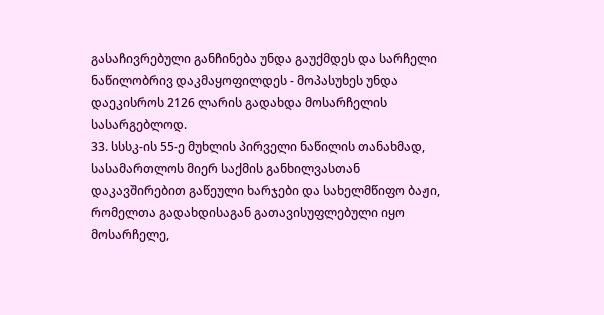გასაჩივრებული განჩინება უნდა გაუქმდეს და სარჩელი ნაწილობრივ დაკმაყოფილდეს - მოპასუხეს უნდა დაეკისროს 2126 ლარის გადახდა მოსარჩელის სასარგებლოდ.
33. სსსკ-ის 55-ე მუხლის პირველი ნაწილის თანახმად, სასამართლოს მიერ საქმის განხილვასთან დაკავშირებით გაწეული ხარჯები და სახელმწიფო ბაჟი, რომელთა გადახდისაგან გათავისუფლებული იყო მოსარჩელე,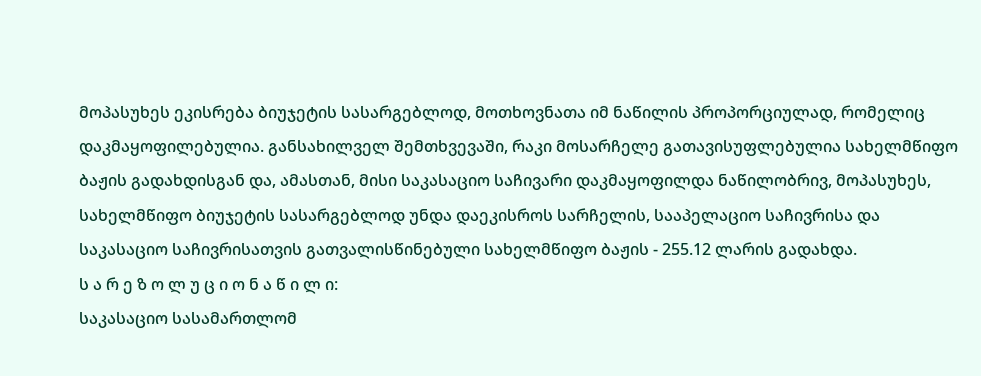მოპასუხეს ეკისრება ბიუჯეტის სასარგებლოდ, მოთხოვნათა იმ ნაწილის პროპორციულად, რომელიც დაკმაყოფილებულია. განსახილველ შემთხვევაში, რაკი მოსარჩელე გათავისუფლებულია სახელმწიფო ბაჟის გადახდისგან და, ამასთან, მისი საკასაციო საჩივარი დაკმაყოფილდა ნაწილობრივ, მოპასუხეს, სახელმწიფო ბიუჯეტის სასარგებლოდ უნდა დაეკისროს სარჩელის, სააპელაციო საჩივრისა და საკასაციო საჩივრისათვის გათვალისწინებული სახელმწიფო ბაჟის - 255.12 ლარის გადახდა.
ს ა რ ე ზ ო ლ უ ც ი ო ნ ა წ ი ლ ი:
საკასაციო სასამართლომ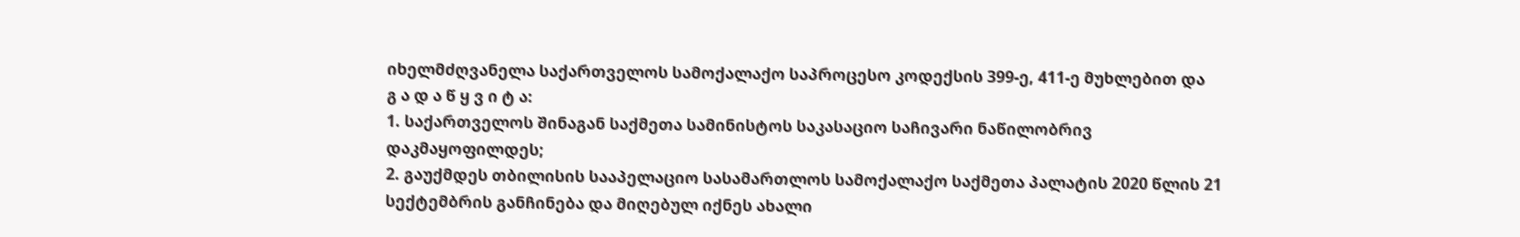იხელმძღვანელა საქართველოს სამოქალაქო საპროცესო კოდექსის 399-ე, 411-ე მუხლებით და
გ ა დ ა წ ყ ვ ი ტ ა:
1. საქართველოს შინაგან საქმეთა სამინისტოს საკასაციო საჩივარი ნაწილობრივ დაკმაყოფილდეს;
2. გაუქმდეს თბილისის სააპელაციო სასამართლოს სამოქალაქო საქმეთა პალატის 2020 წლის 21 სექტემბრის განჩინება და მიღებულ იქნეს ახალი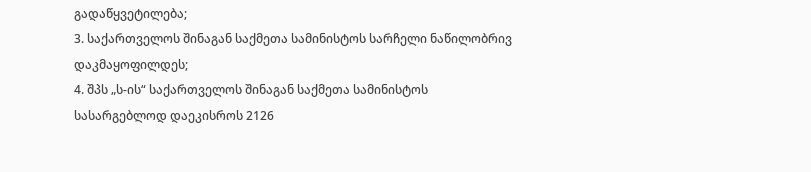გადაწყვეტილება;
3. საქართველოს შინაგან საქმეთა სამინისტოს სარჩელი ნაწილობრივ დაკმაყოფილდეს;
4. შპს „ს-ის“ საქართველოს შინაგან საქმეთა სამინისტოს სასარგებლოდ დაეკისროს 2126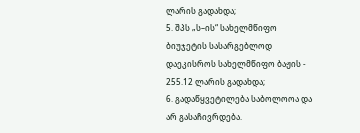ლარის გადახდა;
5. შპს „ს–ის“ სახელმწიფო ბიუჯეტის სასარგებლოდ დაეკისროს სახელმწიფო ბაჟის - 255.12 ლარის გადახდა;
6. გადაწყვეტილება საბოლოოა და არ გასაჩივრდება.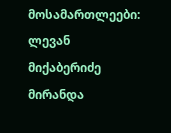მოსამართლეები: ლევან მიქაბერიძე
მირანდა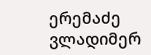ერემაძე
ვლადიმერ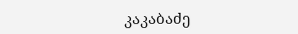კაკაბაძე